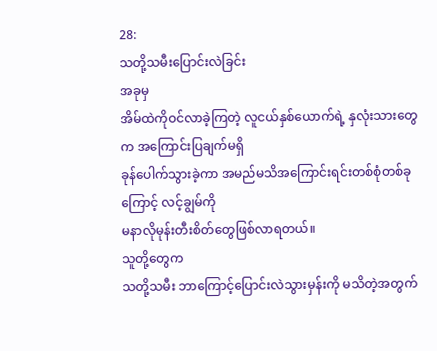28:
သတို့သမီးပြောင်းလဲခြင်း
အခုမှ
အိမ်ထဲကိုဝင်လာခဲ့ကြတဲ့ လူငယ်နှစ်ယောက်ရဲ့ နှလုံးသားတွေက အကြောင်းပြချက်မရှိ
ခုန်ပေါက်သွားခဲ့ကာ အမည်မသိအကြောင်းရင်းတစ်စုံတစ်ခုကြောင့် လင့်ချွမ်ကို
မနာလိုမုန်းတီးစိတ်တွေဖြစ်လာရတယ်။
သူတို့တွေက
သတို့သမီး ဘာကြောင့်ပြောင်းလဲသွားမှန်းကို မသိတဲ့အတွက်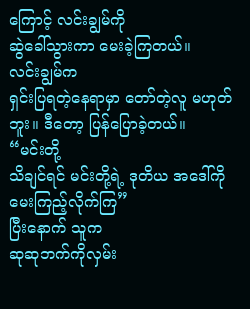ကြောင့် လင်းချွမ်ကို
ဆွဲခေါ်သွားကာ မေးခဲ့ကြတယ်။
လင်းချွမ်က
ရှင်းပြရတဲ့နေရာမှာ တော်တဲ့လူ မဟုတ်ဘူး။ ဒီတော့ ပြန်ပြောခဲ့တယ်။
“မင်းတို့
သိချင်ရင် မင်းတို့ရဲ့ ဒုတိယ အဒေါ်ကို မေးကြည့်လိုက်ကြ”
ပြီးနောက် သူက
ဆုဆုဘက်ကိုလှမ်း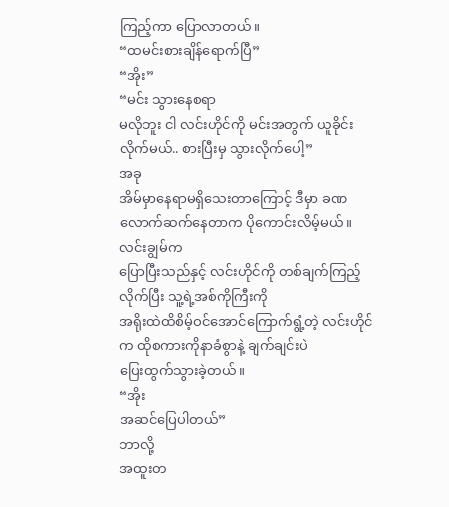ကြည့်ကာ ပြောလာတယ်။
“ထမင်းစားချိန်ရောက်ပြီ”
“အိုး”
“မင်း သွားနေစရာ
မလိုဘူး ငါ လင်းဟိုင်ကို မင်းအတွက် ယူခိုင်းလိုက်မယ်.. စားပြီးမှ သွားလိုက်ပေါ့”
အခု
အိမ်မှာနေရာမရှိသေးတာကြောင့် ဒီမှာ ခဏလောက်ဆက်နေတာက ပိုကောင်းလိမ့်မယ်။
လင်းချွမ်က
ပြောပြီးသည်နှင့် လင်းဟိုင်ကို တစ်ချက်ကြည့်လိုက်ပြီး သူ့ရဲ့အစ်ကိုကြီးကို
အရိုးထဲထိစိမ့်ဝင်အောင်ကြောက်ရွံ့တဲ့ လင်းဟိုင်က ထိုစကားကိုနာခံစွာနဲ့ ချက်ချင်းပဲ
ပြေးထွက်သွားခဲ့တယ်။
“အိုး
အဆင်ပြေပါတယ်”
ဘာလို့
အထူးတ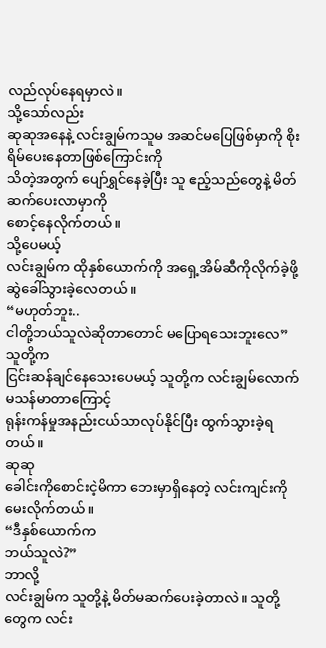လည်လုပ်နေရမှာလဲ။
သို့သော်လည်း
ဆုဆုအနေနဲ့ လင်းချွမ်ကသူမ အဆင်မပြေဖြစ်မှာကို စိုးရိမ်ပေးနေတာဖြစ်ကြောင်းကို
သိတဲ့အတွက် ပျော်ရွှင်နေခဲ့ပြီး သူ ဧည့်သည်တွေနဲ့ မိတ်ဆက်ပေးလာမှာကို
စောင့်နေလိုက်တယ်။
သို့ပေမယ့်
လင်းချွမ်က ထိုနှစ်ယောက်ကို အရှေ့အိမ်ဆီကိုလိုက်ခဲ့ဖို့ ဆွဲခေါ်သွားခဲ့လေတယ်။
“မဟုတ်ဘူး..
ငါတို့ဘယ်သူလဲဆိုတာတောင် မပြောရသေးဘူးလေ”
သူတို့က
ငြင်းဆန်ချင်နေသေးပေမယ့် သူတို့က လင်းချွမ်လောက်မသန်မာတာကြောင့်
ရုန်းကန်မှုအနည်းငယ်သာလုပ်နိုင်ပြီး ထွက်သွားခဲ့ရတယ်။
ဆုဆု
ခေါင်းကိုစောင်းငဲ့မိကာ ဘေးမှာရှိနေတဲ့ လင်းကျင်းကိုမေးလိုက်တယ်။
“ဒီနှစ်ယောက်က
ဘယ်သူလဲ?”
ဘာလို့
လင်းချွမ်က သူတို့နဲ့ မိတ်မဆက်ပေးခဲ့တာလဲ။ သူတို့တွေက လင်း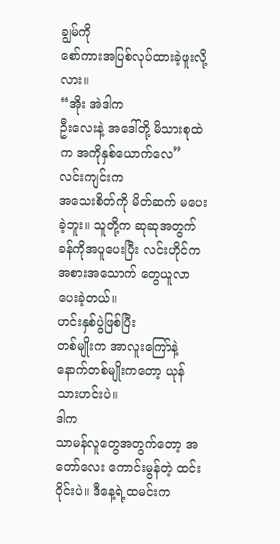ချွမ်ကို
စော်ကားအပြစ်လုပ်ထားခဲ့ဖူးလို့လား။
“အိုး အဲဒါက
ဦးလေးနဲ့ အဒေါ်တို့ မိသားစုထဲက အကိုနှစ်ယောက်လေ”
လင်းကျင်းက
အသေးစိတ်ကို မိတ်ဆက် မပေးခဲ့ဘူး။ သူတို့က ဆုဆုအတွက် ခန်ကိုအပူပေးပြီး လင်းဟိုင်က
အစားအသောက် တွေယူလာပေးခဲ့တယ်။
ဟင်းနှစ်ပွဲဖြစ်ပြီး
တစ်မျိုးက အာလူးကြော်နဲ့ နောက်တစ်မျိုးကတော့ ယုန်သားဟင်းပဲ။
ဒါက
သာမန်လူတွေအတွက်တော့ အတော်လေး ကောင်းမွန်တဲ့ ထင်းဝိုင်းပဲ။ ဒီနေ့ရဲ့ထမင်းက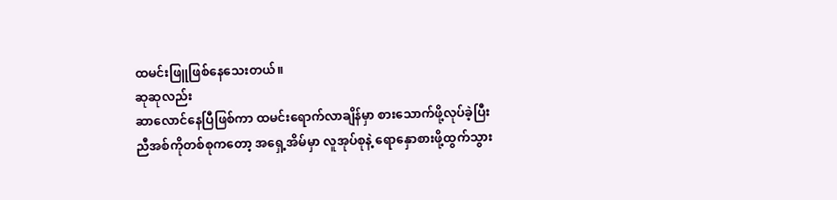ထမင်းဖြူဖြစ်နေသေးတယ်။
ဆုဆုလည်း
ဆာလောင်နေပြီဖြစ်ကာ ထမင်းရောက်လာချိန်မှာ စားသောက်ဖို့လုပ်ခဲ့ပြီး
ညီအစ်ကိုတစ်စုကတော့ အရှေ့အိမ်မှာ လူအုပ်စုနဲ့ ရောနှောစားဖို့ထွက်သွား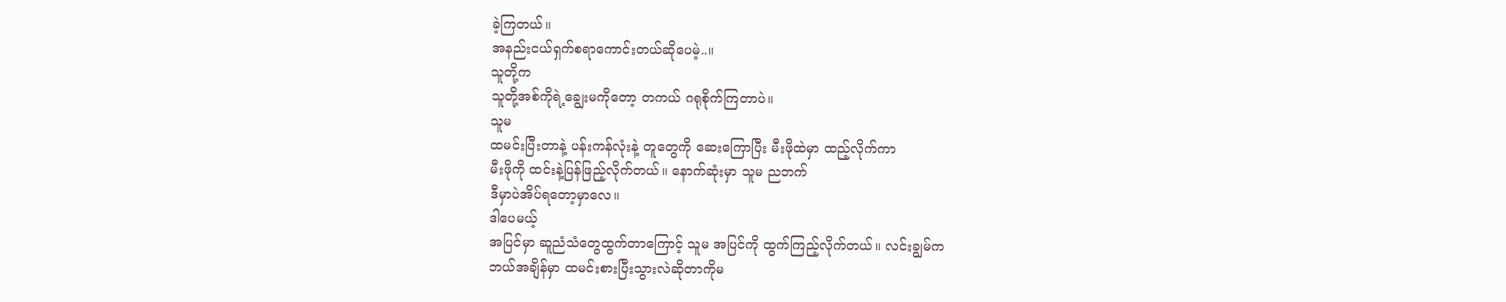ခဲ့ကြတယ်။
အနည်းငယ်ရှက်စရာကောင်းတယ်ဆိုပေမဲ့..။
သူတို့က
သူတို့အစ်ကိုရဲ့ချွေးမကိုတော့ တကယ် ဂရုစိုက်ကြတာပဲ။
သူမ
ထမင်းပြီးတာနဲ့ ပန်းကန်လုံးနဲ့ တူတွေကို ဆေးကြောပြီး မီးဖိုထဲမှာ ထည့်လိုက်ကာ
မီးဖိုကို ထင်းနဲ့ပြန်ဖြည့်လိုက်တယ်။ နောက်ဆုံးမှာ သူမ ညဘက်
ဒီမှာပဲအိပ်ရတော့မှာလေ။
ဒါပေမယ့်
အပြင်မှာ ဆူညံသံတွေထွက်တာကြောင့် သူမ အပြင်ကို ထွက်ကြည့်လိုက်တယ်။ လင်းချွမ်က
ဘယ်အချိန်မှာ ထမင်းစားပြီးသွားလဲဆိုတာကိုမ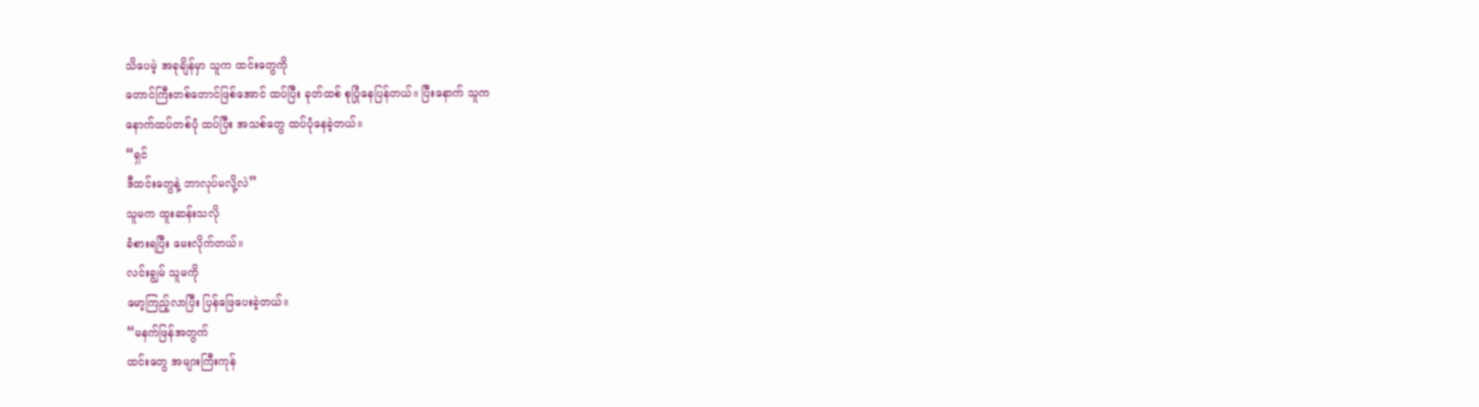သိပေမဲ့ အခုချိန်မှာ သူက ထင်းတွေကို
တောင်ကြီးတစ်တောင်ဖြစ်အောင် ထပ်ပြီး ခုတ်ထစ် စုပြုံနေပြန်တယ်။ ပြီးနောက် သူက
နောက်ထပ်တစ်ပုံ ထပ်ပြီး အသစ်တွေ ထပ်ပုံနေခဲ့တယ်။
“ရှင်
ဒီထင်းတွေနဲ့ ဘာလုပ်မလို့လဲ”
သူမက ထူးဆန်းသလို
ခံစားရပြီး မေးလိုက်တယ်။
လင်းချွမ် သူမကို
မော့ကြည့်လာပြီး ပြန်ဖြေပေးခဲ့တယ်။
“မနက်ဖြန်အတွက်
ထင်းတွေ အများကြီးကုန်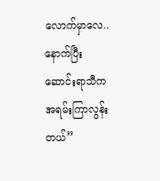လောက်မှာလေ.. နောက်ပြီး ဆောင်းရာသီက အရမ်းကြာလွန်းတယ်”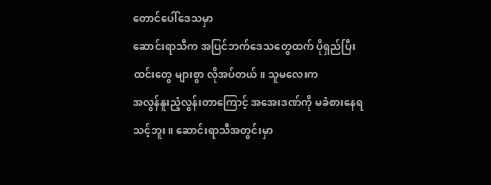တောင်ပေါ်ဒေသမှာ
ဆောင်းရာသီက အပြင်ဘက်ဒေသတွေထက် ပိုရှည်ပြီး ထင်းတွေ များစွာ လိုအပ်တယ်။ သူမလေးက
အလွန်နူးညံ့လွန်းတာကြောင့် အအေးဒဏ်ကို မခံစားနေရသင့်ဘူး။ ဆောင်းရာသီအတွင်းမှာ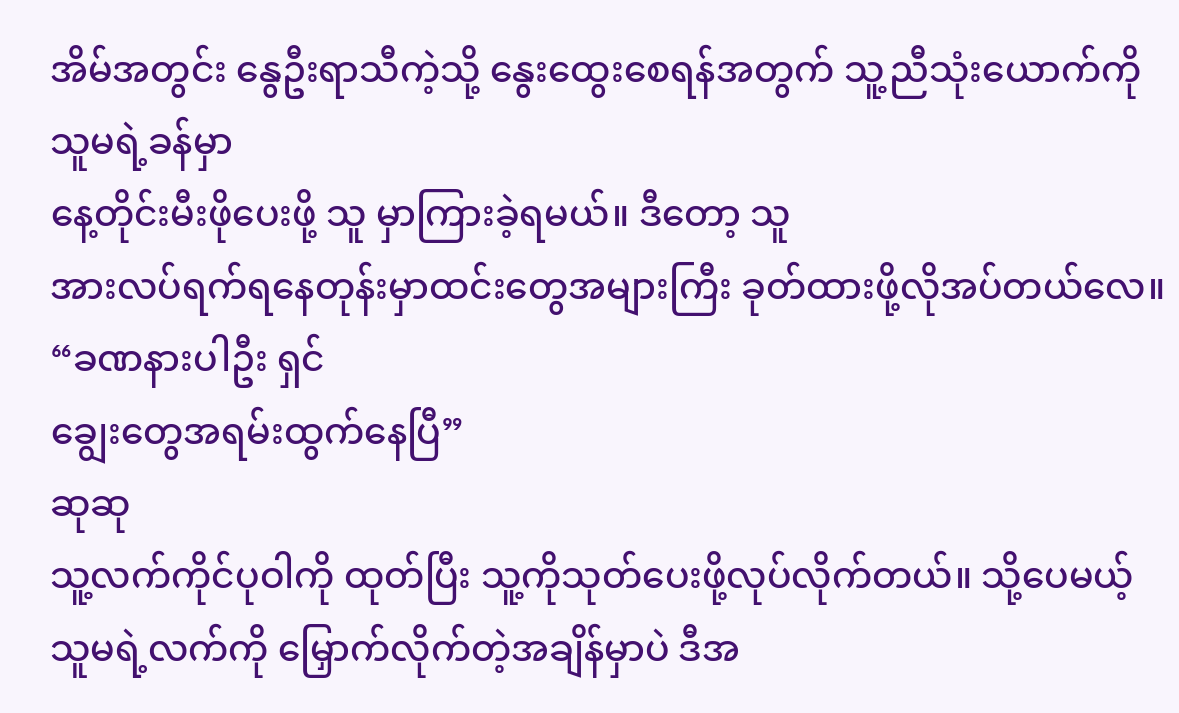အိမ်အတွင်း နွေဦးရာသီကဲ့သို့ နွေးထွေးစေရန်အတွက် သူ့ညီသုံးယောက်ကို သူမရဲ့ခန်မှာ
နေ့တိုင်းမီးဖိုပေးဖို့ သူ မှာကြားခဲ့ရမယ်။ ဒီတော့ သူ
အားလပ်ရက်ရနေတုန်းမှာထင်းတွေအများကြီး ခုတ်ထားဖို့လိုအပ်တယ်လေ။
“ခဏနားပါဦး ရှင်
ချွေးတွေအရမ်းထွက်နေပြီ”
ဆုဆု
သူ့လက်ကိုင်ပုဝါကို ထုတ်ပြီး သူ့ကိုသုတ်ပေးဖို့လုပ်လိုက်တယ်။ သို့ပေမယ့်
သူမရဲ့လက်ကို မြှောက်လိုက်တဲ့အချိန်မှာပဲ ဒီအ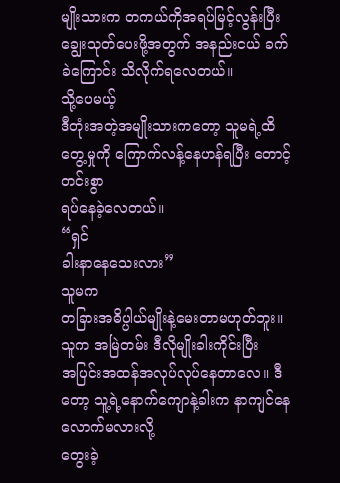မျိုးသားက တကယ်ကိုအရပ်မြင့်လွန်းပြီး
ချွေးသုတ်ပေးဖို့အတွက် အနည်းငယ် ခက်ခဲကြောင်း သိလိုက်ရလေတယ်။
သို့ပေမယ့်
ဒီတုံးအတဲ့အမျိုးသားကတော့ သူမရဲ့ထိတွေ့မှုကို ကြောက်လန့်နေဟန်ရပြီး တောင့်တင်းစွာ
ရပ်နေခဲ့လေတယ်။
“ရှင်
ခါးနာနေသေးလား”
သူမက
တခြားအဓိပ္ပါယ်မျိုးနဲ့မေးတာမဟုတ်ဘူး။ သူက အမြဲတမ်း ဒီလိုမျိုးခါးကိုင်းပြီး
အပြင်းအထန်အလုပ်လုပ်နေတာလေ။ ဒီတော့ သူ့ရဲ့နောက်ကျောနဲ့ခါးက နာကျင်နေလောက်မလားလို့
တွေးခဲ့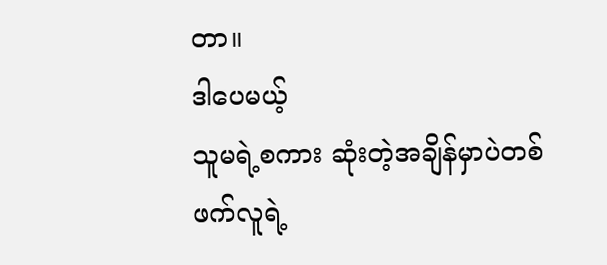တာ။
ဒါပေမယ့်
သူမရဲ့စကား ဆုံးတဲ့အချိန်မှာပဲတစ်ဖက်လူရဲ့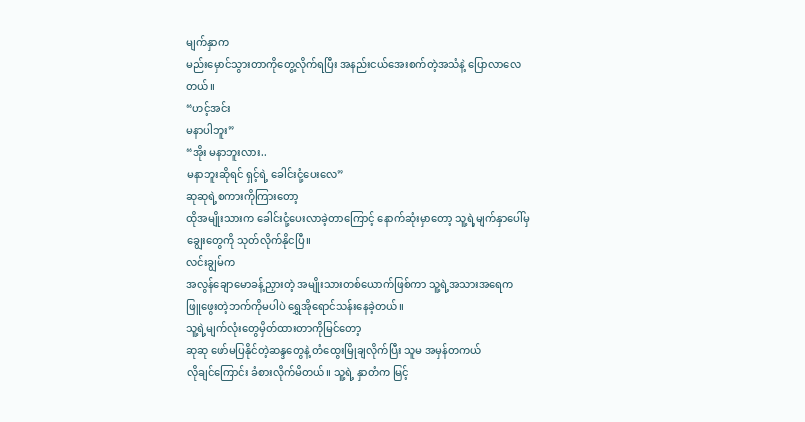မျက်နှာက
မည်းမှောင်သွားတာကိုတွေ့လိုက်ရပြီး အနည်းငယ်အေးစက်တဲ့အသံနဲ့ ပြောလာလေတယ်။
“ဟင့်အင်း
မနာပါဘူး”
“အိုး မနာဘူးလား..
မနာဘူးဆိုရင် ရှင့်ရဲ့ ခေါင်းငုံ့ပေးလေ”
ဆုဆုရဲ့စကားကိုကြားတော့
ထိုအမျိုးသားက ခေါင်းငုံ့ပေးလာခဲ့တာကြောင့် နောက်ဆုံးမှာတော့ သူ့ရဲ့မျက်နှာပေါ်မှ
ချွေးတွေကို သုတ်လိုက်နိုငပြီ။
လင်းချွမ်က
အလွန်ချောမောခန့်ညှားတဲ့ အမျိုးသားတစ်ယောက်ဖြစ်ကာ သူ့ရဲ့အသားအရေက
ဖြူဖွေးတဲ့ဘက်ကိုမပါပဲ ရွှေအိုရောင်သန်းနေခဲ့တယ်။
သူ့ရဲ့မျက်လုံးတွေမှိတ်ထားတာကိုမြင်တော့
ဆုဆု ဖော်မပြနိုင်တဲ့ဆန္ဒတွေနဲ့ တံထွေးမြိုချလိုက်ပြီး သူမ အမှန်တကယ်
လိုချင်ကြောင်း ခံစားလိုက်မိတယ်။ သူ့ရဲ့ နှာတံက မြင့်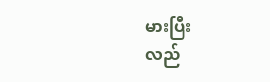မားပြီး
လည်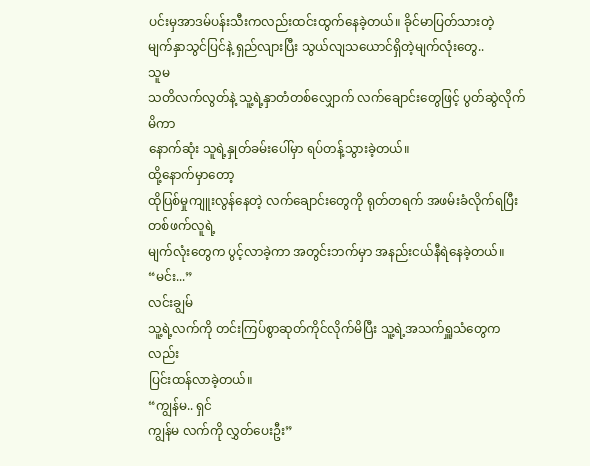ပင်းမှအာဒမ်ပန်းသီးကလည်းထင်းထွက်နေခဲ့တယ်။ ခိုင်မာပြတ်သားတဲ့
မျက်နှာသွင်ပြင်နဲ့ ရှည်လျားပြီး သွယ်လျသယောင်ရှိတဲ့မျက်လုံးတွေ..
သူမ
သတိလက်လွတ်နဲ့ သူ့ရဲ့နှာတံတစ်လျှောက် လက်ချောင်းတွေဖြင့် ပွတ်ဆွဲလိုက်မိကာ
နောက်ဆုံး သူရဲ့နှုတ်ခမ်းပေါ်မှာ ရပ်တန့်သွားခဲ့တယ်။
ထို့နောက်မှာတော့
ထိုပြစ်မှုကျူးလွန်နေတဲ့ လက်ချောင်းတွေကို ရုတ်တရက် အဖမ်းခံလိုက်ရပြီး တစ်ဖက်လူရဲ့
မျက်လုံးတွေက ပွင့်လာခဲ့ကာ အတွင်းဘက်မှာ အနည်းငယ်နီရဲနေခဲ့တယ်။
“မင်း...”
လင်းချွမ်
သူ့ရဲ့လက်ကို တင်းကြပ်စွာဆုတ်ကိုင်လိုက်မိပြီး သူ့ရဲ့အသက်ရှူသံတွေကလည်း
ပြင်းထန်လာခဲ့တယ်။
“ကျွန်မ.. ရှင်
ကျွန်မ လက်ကို လွှတ်ပေးဦး”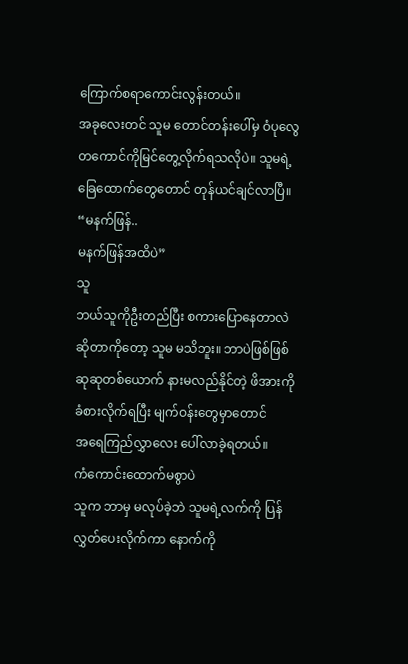ကြောက်စရာကောင်းလွန်းတယ်။
အခုလေးတင် သူမ တောင်တန်းပေါ်မှ ဝံပုလွေတကောင်ကိုမြင်တွေ့လိုက်ရသလိုပဲ။ သူမရဲ့
ခြေထောက်တွေတောင် တုန်ယင်ချင်လာပြီ။
“မနက်ဖြန်..
မနက်ဖြန်အထိပဲ”
သူ
ဘယ်သူကိုဦးတည်ပြီး စကားပြောနေတာလဲဆိုတာကိုတော့ သူမ မသိဘူး။ ဘာပဲဖြစ်ဖြစ်
ဆုဆုတစ်ယောက် နားမလည်နိုင်တဲ့ ဖိအားကို ခံစားလိုက်ရပြီး မျက်ဝန်းတွေမှာတောင်
အရေကြည်လွှာလေး ပေါ်လာခဲ့ရတယ်။
ကံကောင်းထောက်မစွာပဲ
သူက ဘာမှ မလုပ်ခဲ့ဘဲ သူမရဲ့လက်ကို ပြန်လွှတ်ပေးလိုက်ကာ နောက်ကို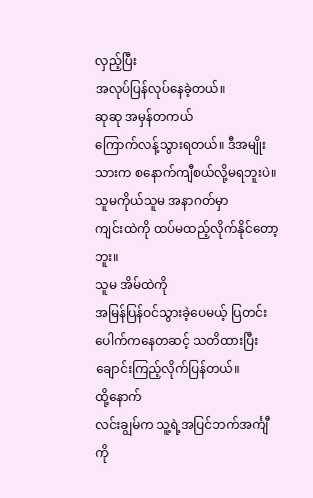လှည့်ပြီး
အလုပ်ပြန်လုပ်နေခဲ့တယ်။
ဆုဆု အမှန်တကယ်
ကြောက်လန့်သွားရတယ်။ ဒီအမျိုးသားက စနောက်ကျီစယ်လို့မရဘူးပဲ။ သူမကိုယ်သူမ အနာဂတ်မှာ
ကျင်းထဲကို ထပ်မထည့်လိုက်နိုင်တော့ဘူး။
သူမ အိမ်ထဲကို
အမြန်ပြန်ဝင်သွားခဲ့ပေမယ့် ပြတင်းပေါက်ကနေတဆင့် သတိထားပြီး
ချောင်းကြည့်လိုက်ပြန်တယ်။
ထို့နောက်
လင်းချွမ်က သူ့ရဲ့အပြင်ဘက်အင်္ကျီကို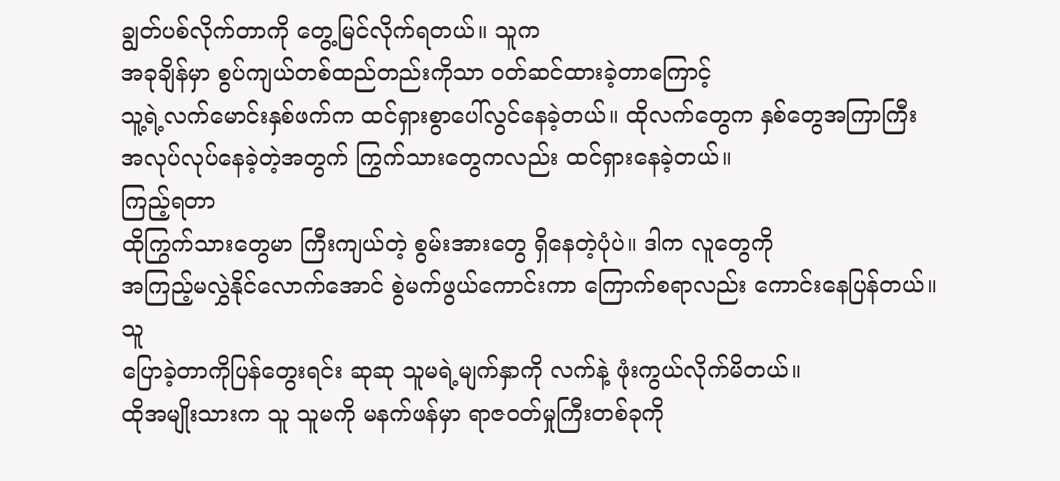ချွတ်ပစ်လိုက်တာကို တွေ့မြင်လိုက်ရတယ်။ သူက
အခုချိန်မှာ စွပ်ကျယ်တစ်ထည်တည်းကိုသာ ၀တ်ဆင်ထားခဲ့တာကြောင့်
သူ့ရဲ့လက်မောင်းနှစ်ဖက်က ထင်ရှားစွာပေါ်လွင်နေခဲ့တယ်။ ထိုလက်တွေက နှစ်တွေအကြာကြီး
အလုပ်လုပ်နေခဲ့တဲ့အတွက် ကြွက်သားတွေကလည်း ထင်ရှားနေခဲ့တယ်။
ကြည့်ရတာ
ထိုကြွက်သားတွေမာ ကြီးကျယ်တဲ့ စွမ်းအားတွေ ရှိနေတဲ့ပုံပဲ။ ဒါက လူတွေကို
အကြည့်မလွှဲနိုင်လောက်အောင် စွဲမက်ဖွယ်ကောင်းကာ ကြောက်စရာလည်း ကောင်းနေပြန်တယ်။
သူ
ပြောခဲ့တာကိုပြန်တွေးရင်း ဆုဆု သူမရဲ့မျက်နှာကို လက်နဲ့ ဖုံးကွယ်လိုက်မိတယ်။
ထိုအမျိုးသားက သူ သူမကို မနက်ဖန်မှာ ရာဇ၀တ်မှုကြီးတစ်ခုကို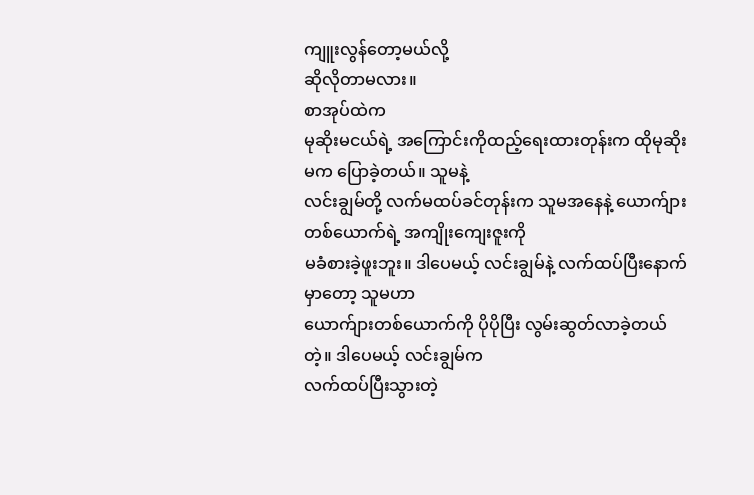ကျူးလွန်တော့မယ်လို့
ဆိုလိုတာမလား။
စာအုပ်ထဲက
မုဆိုးမငယ်ရဲ့ အကြောင်းကိုထည့်ရေးထားတုန်းက ထိုမုဆိုးမက ပြောခဲ့တယ်။ သူမနဲ့
လင်းချွမ်တို့ လက်မထပ်ခင်တုန်းက သူမအနေနဲ့ ယောက်ျားတစ်ယောက်ရဲ့ အကျိုးကျေးဇူးကို
မခံစားခဲ့ဖူးဘူး။ ဒါပေမယ့် လင်းချွမ်နဲ့ လက်ထပ်ပြီးနောက်မှာတော့ သူမဟာ
ယောက်ျားတစ်ယောက်ကို ပိုပိုပြီး လွမ်းဆွတ်လာခဲ့တယ်တဲ့။ ဒါပေမယ့် လင်းချွမ်က
လက်ထပ်ပြီးသွားတဲ့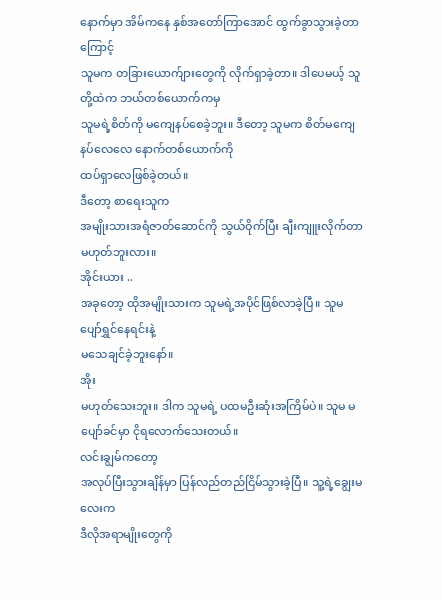နောက်မှာ အိမ်ကနေ နှစ်အတော်ကြာအောင် ထွက်ခွာသွားခဲ့တာကြောင့်
သူမက တခြားယောက်ျားတွေကို လိုက်ရှာခဲ့တာ။ ဒါပေမယ့် သူတို့ထဲက ဘယ်တစ်ယောက်ကမှ
သူမရဲ့စိတ်ကို မကျေနပ်စေခဲ့ဘူး။ ဒီတော့ သူမက စိတ်မကျေနပ်လေလေ နောက်တစ်ယောက်ကို
ထပ်ရှာလေဖြစ်ခဲ့တယ်။
ဒီတော့ စာရေးသူက
အမျိုးသားအရံဇာတ်ဆောင်ကို သွယ်ဝိုက်ပြီး ချီးကျူးလိုက်တာ မဟုတ်ဘူးလား။
အိုင်းယား ..
အခုတော့ ထိုအမျိုးသားက သူမရဲ့အပိုင်ဖြစ်လာခဲ့ပြီ။ သူမ ပျော်ရွှင်နေရင်းနဲ့
မသေချင်ခဲ့ဘူးနော်။
အိုး
မဟုတ်သေးဘူး။ ဒါက သူမရဲ့ ပထမဦးဆုံးအကြိမ်ပဲ။ သူမ မပျော်ခင်မှာ ငိုရလောက်သေးတယ်။
လင်းချွမ်ကတော့
အလုပ်ပြီးသွားချိန်မှာ ပြန်လည်တည်ငြိမ်သွားခဲ့ပြီ။ သူ့ရဲ့ချွေးမလေးက
ဒီလိုအရာမျိုးတွေကို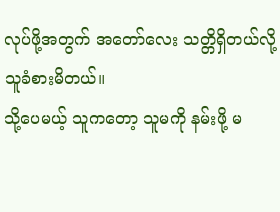လုပ်ဖို့အတွက် အတော်လေး သတ္တိရှိတယ်လို့ သူခံစားမိတယ်။
သို့ပေမယ့် သူကတော့ သူမကို နမ်းဖို့ မ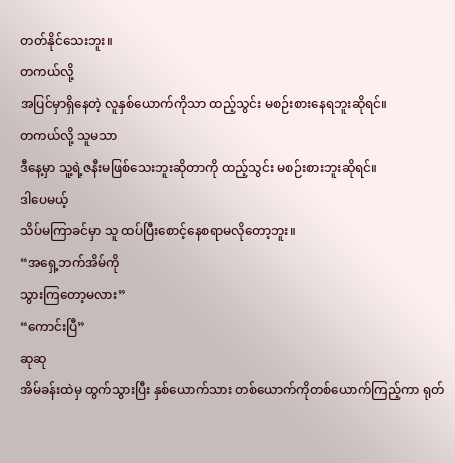တတ်နိုင်သေးဘူး။
တကယ်လို့
အပြင်မှာရှိနေတဲ့ လူနှစ်ယောက်ကိုသာ ထည့်သွင်း မစဉ်းစားနေရဘူးဆိုရင်။
တကယ်လို့ သူမသာ
ဒီနေ့မှာ သူ့ရဲ့ဇနီးမဖြစ်သေးဘူးဆိုတာကို ထည့်သွင်း မစဉ်းစားဘူးဆိုရင်။
ဒါပေမယ့်
သိပ်မကြာခင်မှာ သူ ထပ်ပြီးစောင့်နေစရာမလိုတော့ဘူး။
“အရှေ့ဘက်အိမ်ကို
သွားကြတော့မလား”
“ကောင်းပြီ”
ဆုဆု
အိမ်ခန်းထဲမှ ထွက်သွားပြီး နှစ်ယောက်သား တစ်ယောက်ကိုတစ်ယောက်ကြည့်ကာ ရုတ်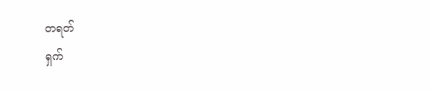တရတ်
ရှက်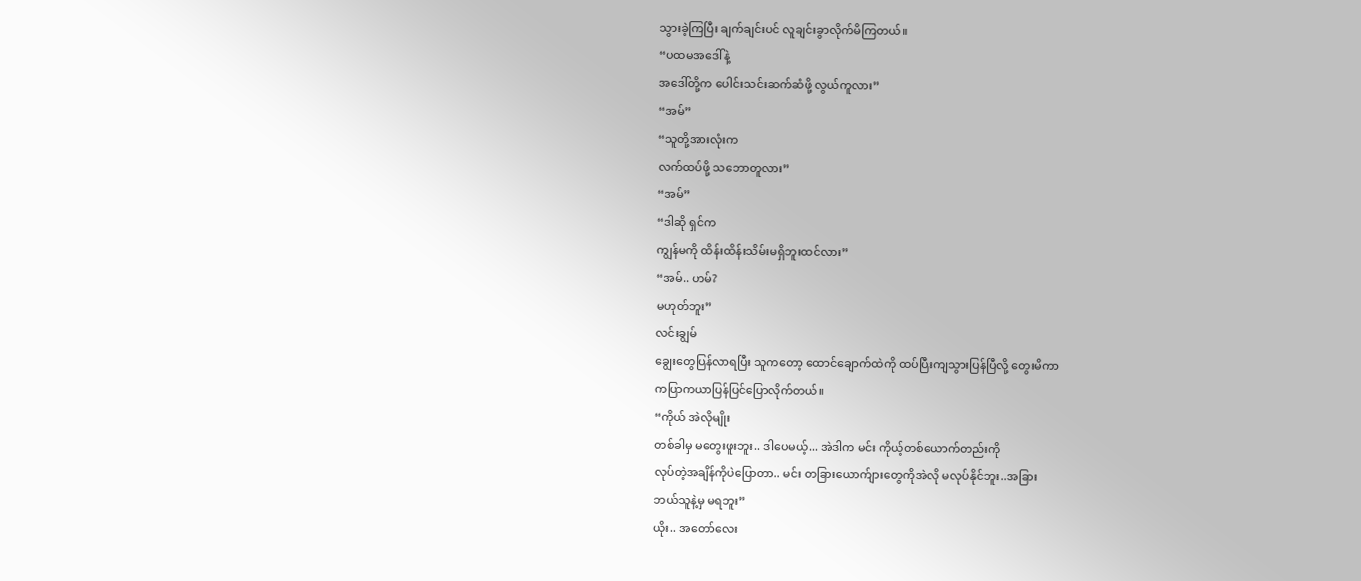သွားခဲ့ကြပြီး ချက်ချင်းပင် လူချင်းခွာလိုက်မိကြတယ်။
“ပထမအဒေါ်နဲ့
အဒေါ်တို့က ပေါင်းသင်းဆက်ဆံဖို့ လွယ်ကူလား”
“အမ်”
“သူတို့အားလုံးက
လက်ထပ်ဖို့ သဘောတူလား”
“အမ်”
“ဒါဆို ရှင်က
ကျွန်မကို ထိန်းထိန်းသိမ်းမရှိဘူးထင်လား”
“အမ်.. ဟမ်?
မဟုတ်ဘူး”
လင်းချွမ်
ချွေးတွေပြန်လာရပြီး သူကတော့ ထောင်ချောက်ထဲကို ထပ်ပြီးကျသွားပြန်ပြီလို့ တွေးမိကာ
ကပြာကယာပြန်ပြင်ပြောလိုက်တယ်။
“ကိုယ် အဲလိုမျိုး
တစ်ခါမှ မတွေးဖူးဘူး.. ဒါပေမယ့်... အဲဒါက မင်း ကိုယ့်တစ်ယောက်တည်းကို
လုပ်တဲ့အချိန်ကိုပဲပြောတာ.. မင်း တခြားယောက်ျားတွေကိုအဲလို မလုပ်နိုင်ဘူး..အခြား
ဘယ်သူနဲ့မှ မရဘူး”
ယိုး.. အတော်လေး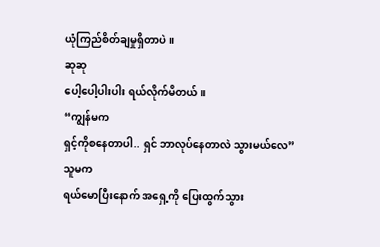ယုံကြည်စိတ်ချမှုရှိတာပဲ။
ဆုဆု
ပေါ့ပေါ့ပါးပါး ရယ်လိုက်မိတယ်။
“ကျွန်မက
ရှင့်ကိုစနေတာပါ.. ရှင် ဘာလုပ်နေတာလဲ သွားမယ်လေ”
သူမက
ရယ်မောပြီးနောက် အရှေ့ကို ပြေးထွက်သွား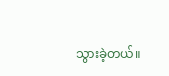သွားခဲ့တယ်။